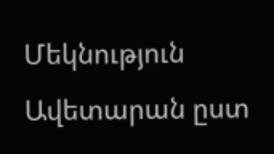Մեկնություն Ավետարան ըստ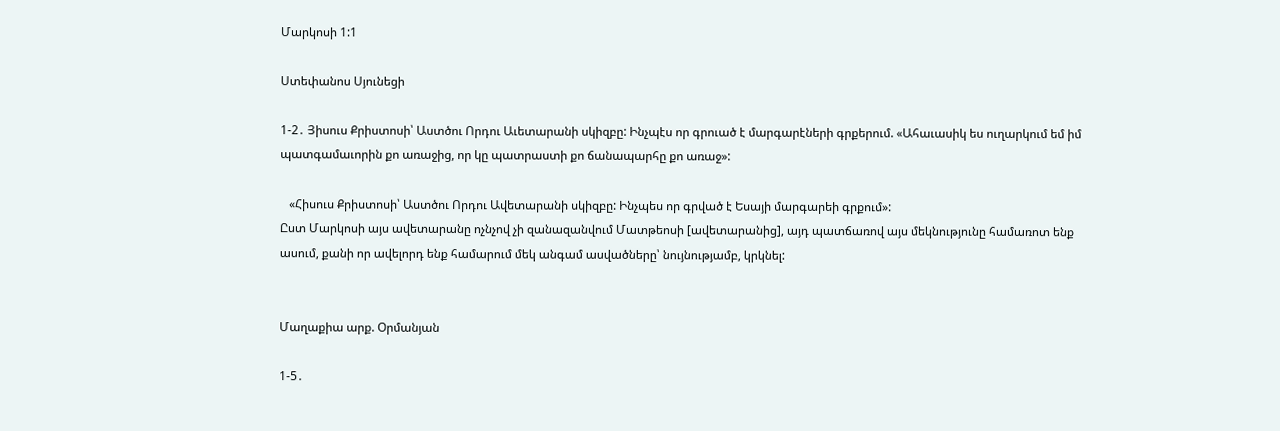Մարկոսի 1:1

Ստեփանոս Սյունեցի

1-2․ Յիսուս Քրիստոսի՝ Աստծու Որդու Աւետարանի սկիզբը: Ինչպէս որ գրուած է մարգարէների գրքերում. «Ահաւասիկ ես ուղարկում եմ իմ պատգամաւորին քո առաջից, որ կը պատրաստի քո ճանապարհը քո առաջ»:

   «Հիսուս Քրիստոսի՝ Աստծու Որդու Ավետարանի սկիզբը: Ինչպես որ գրված է Եսայի մարգարեի գրքում»:
Ըստ Մարկոսի այս ավետարանը ոչնչով չի զանազանվում Մատթեոսի [ավետարանից], այդ պատճառով այս մեկնությունը համառոտ ենք ասում, քանի որ ավելորդ ենք համարում մեկ անգամ ասվածները՝ նույնությամբ, կրկնել:


Մաղաքիա արք. Օրմանյան

1-5․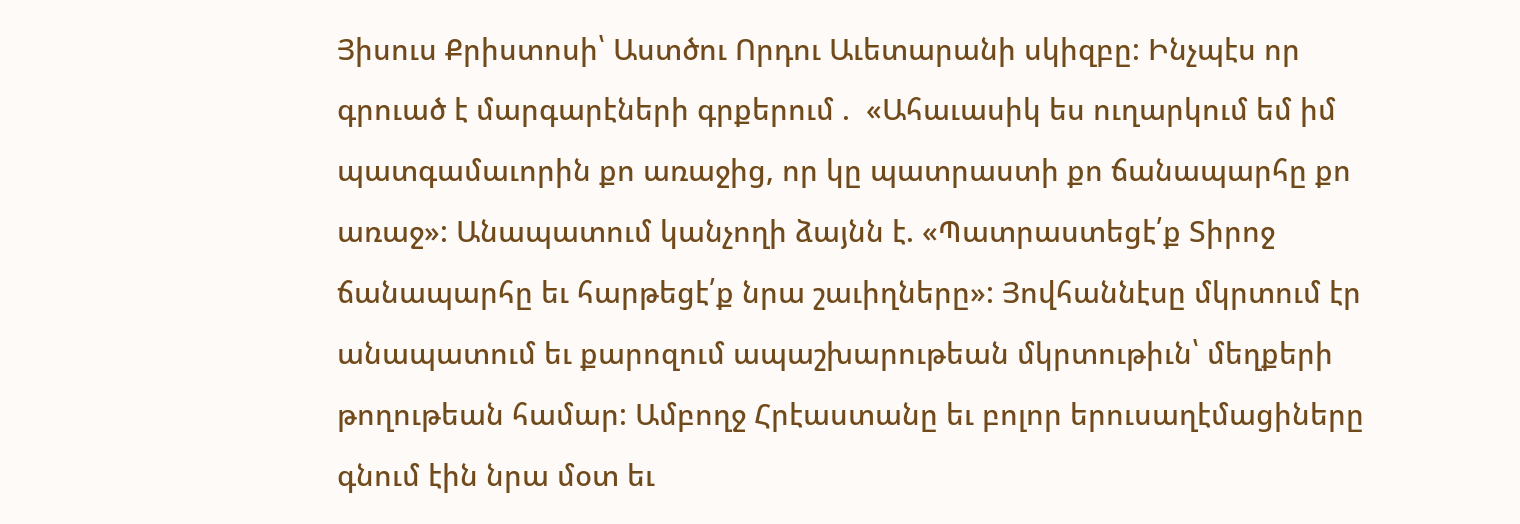Յիսուս Քրիստոսի՝ Աստծու Որդու Աւետարանի սկիզբը: Ինչպէս որ գրուած է մարգարէների գրքերում .  «Ահաւասիկ ես ուղարկում եմ իմ պատգամաւորին քո առաջից, որ կը պատրաստի քո ճանապարհը քո առաջ»: Անապատում կանչողի ձայնն է. «Պատրաստեցէ՛ք Տիրոջ ճանապարհը եւ հարթեցէ՛ք նրա շաւիղները»: Յովհաննէսը մկրտում էր անապատում եւ քարոզում ապաշխարութեան մկրտութիւն՝ մեղքերի թողութեան համար: Ամբողջ Հրէաստանը եւ բոլոր երուսաղէմացիները գնում էին նրա մօտ եւ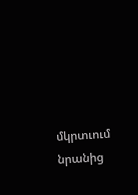մկրտւում նրանից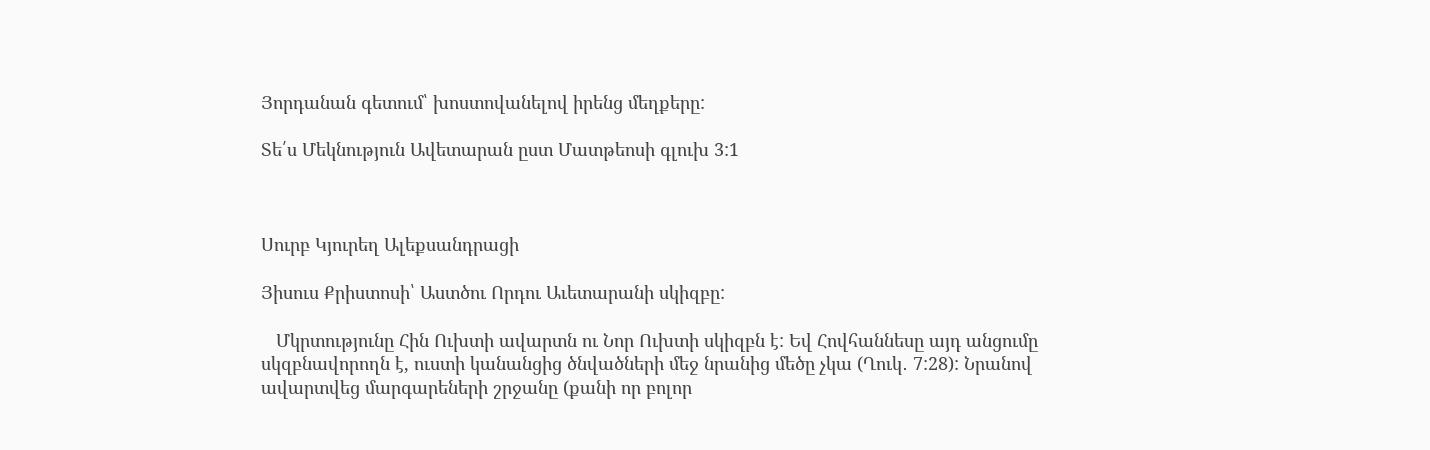Յորդանան գետում՝ խոստովանելով իրենց մեղքերը:

Տե՛ս Մեկնություն Ավետարան ըստ Մատթեոսի գլուխ 3:1



Սուրբ Կյուրեղ Ալեքսանդրացի

Յիսուս Քրիստոսի՝ Աստծու Որդու Աւետարանի սկիզբը:

   Մկրտությունը Հին Ուխտի ավարտն ու Նոր Ուխտի սկիզբն է: Եվ Հովհաննեսը այդ անցումը սկզբնավորողն է, ուստի կանանցից ծնվածների մեջ նրանից մեծը չկա (Ղուկ․ 7:28): Նրանով ավարտվեց մարգարեների շրջանը (քանի որ բոլոր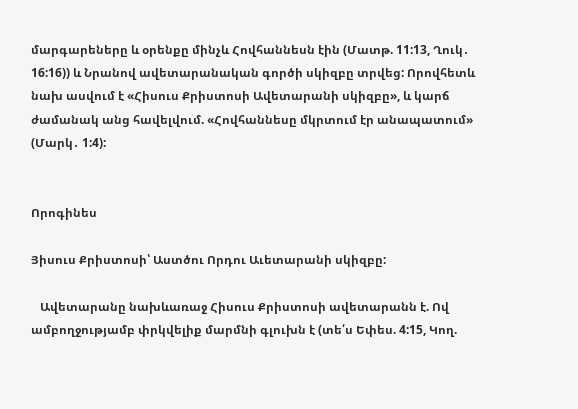մարգարեները և օրենքը մինչև Հովհաննեսն էին (Մատթ. 11:13, Ղուկ․ 16:16)) և Նրանով ավետարանական գործի սկիզբը տրվեց: Որովհետև նախ ասվում է «Հիսուս Քրիստոսի Ավետարանի սկիզբը», և կարճ ժամանակ անց հավելվում. «Հովհաննեսը մկրտում էր անապատում» (Մարկ․ 1:4):


Որոգինես

Յիսուս Քրիստոսի՝ Աստծու Որդու Աւետարանի սկիզբը:

   Ավետարանը նախևառաջ Հիսուս Քրիստոսի ավետարանն է. Ով ամբողջությամբ փրկվելիք մարմնի գլուխն է (տե՛ս Եփես. 4:15, Կող.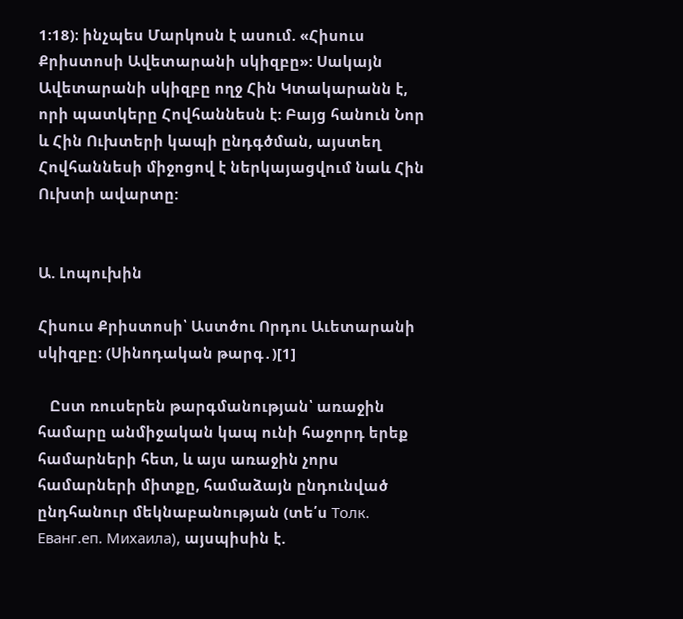1:18)։ ինչպես Մարկոսն է ասում. «Հիսուս Քրիստոսի Ավետարանի սկիզբը»: Սակայն Ավետարանի սկիզբը ողջ Հին Կտակարանն է, որի պատկերը Հովհաննեսն է: Բայց հանուն Նոր և Հին Ուխտերի կապի ընդգծման, այստեղ Հովհաննեսի միջոցով է ներկայացվում նաև Հին Ուխտի ավարտը:


Ա. Լոպուխին

Հիսուս Քրիստոսի՝ Աստծու Որդու Աւետարանի սկիզբը: (Սինոդական թարգ․)[1]

   Ըստ ռուսերեն թարգմանության՝ առաջին համարը անմիջական կապ ունի հաջորդ երեք համարների հետ, և այս առաջին չորս համարների միտքը, համաձայն ընդունված ընդհանուր մեկնաբանության (տե՛ս Толк. Еванг.еп. Михаила), այսպիսին է.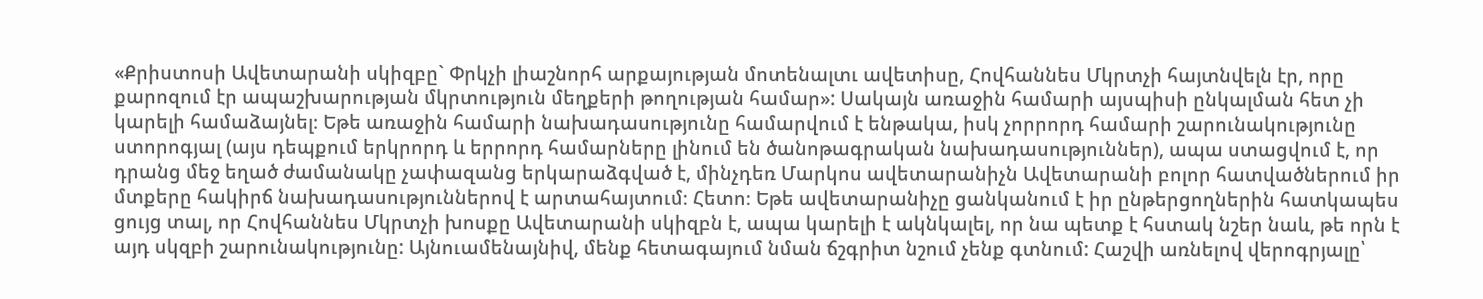«Քրիստոսի Ավետարանի սկիզբը` Փրկչի լիաշնորհ արքայության մոտենալտւ ավետիսը, Հովհաննես Մկրտչի հայտնվելն էր, որը քարոզում էր ապաշխարության մկրտություն մեղքերի թողության համար»: Սակայն առաջին համարի այսպիսի ընկալման հետ չի կարելի համաձայնել։ Եթե առաջին համարի նախադասությունը համարվում է ենթակա, իսկ չորրորդ համարի շարունակությունը ստորոգյալ (այս դեպքում երկրորդ և երրորդ համարները լինում են ծանոթագրական նախադասություններ), ապա ստացվում է, որ դրանց մեջ եղած ժամանակը չափազանց երկարաձգված է, մինչդեռ Մարկոս ավետարանիչն Ավետարանի բոլոր հատվածներում իր մտքերը հակիրճ նախադասություններով է արտահայտում։ Հետո։ Եթե ավետարանիչը ցանկանում է իր ընթերցողներին հատկապես ցույց տալ, որ Հովհաննես Մկրտչի խոսքը Ավետարանի սկիզբն է, ապա կարելի է ակնկալել, որ նա պետք է հստակ նշեր նաև, թե որն է այդ սկզբի շարունակությունը: Այնուամենայնիվ, մենք հետագայում նման ճշգրիտ նշում չենք գտնում: Հաշվի առնելով վերոգրյալը՝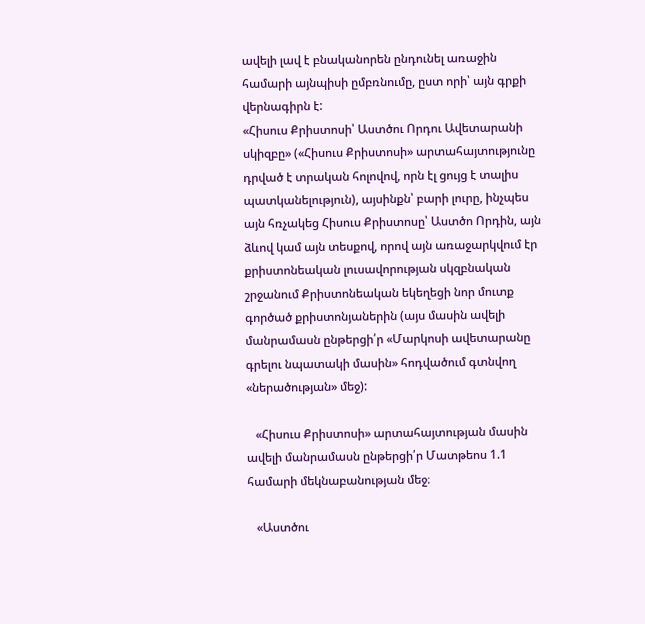ավելի լավ է բնականորեն ընդունել առաջին համարի այնպիսի ըմբռնումը, ըստ որի՝ այն գրքի վերնագիրն է:
«Հիսուս Քրիստոսի՝ Աստծու Որդու Ավետարանի սկիզբը» («Հիսուս Քրիստոսի» արտահայտությունը դրված է տրական հոլովով, որն էլ ցույց է տալիս պատկանելություն), այսինքն՝ բարի լուրը, ինչպես այն հռչակեց Հիսուս Քրիստոսը՝ Աստծո Որդին, այն ձևով կամ այն տեսքով, որով այն առաջարկվում էր քրիստոնեական լուսավորության սկզբնական շրջանում Քրիստոնեական եկեղեցի նոր մուտք գործած քրիստոնյաներին (այս մասին ավելի մանրամասն ընթերցի՛ր «Մարկոսի ավետարանը գրելու նպատակի մասին» հոդվածում գտնվող «ներածության» մեջ):

   «Հիսուս Քրիստոսի» արտահայտության մասին ավելի մանրամասն ընթերցի՛ր Մատթեոս 1.1 համարի մեկնաբանության մեջ։

   «Աստծու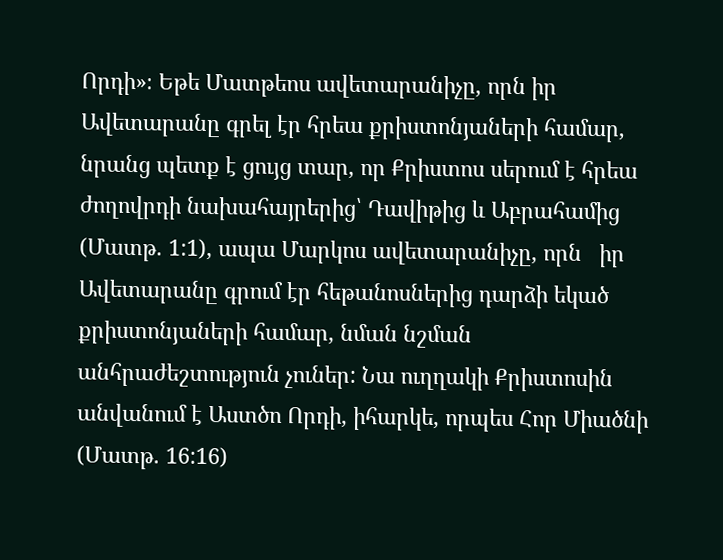Որդի»։ Եթե Մատթեոս ավետարանիչը, որն իր Ավետարանը գրել էր հրեա քրիստոնյաների համար, նրանց պետք է ցույց տար, որ Քրիստոս սերում է հրեա ժողովրդի նախահայրերից՝ Դավիթից և Աբրահամից (Մատթ. 1:1), ապա Մարկոս ավետարանիչը, որն   իր Ավետարանը գրում էր հեթանոսներից դարձի եկած քրիստոնյաների համար, նման նշման անհրաժեշտություն չուներ: Նա ուղղակի Քրիստոսին անվանում է Աստծո Որդի, իհարկե, որպես Հոր Միածնի (Մատթ. 16:16)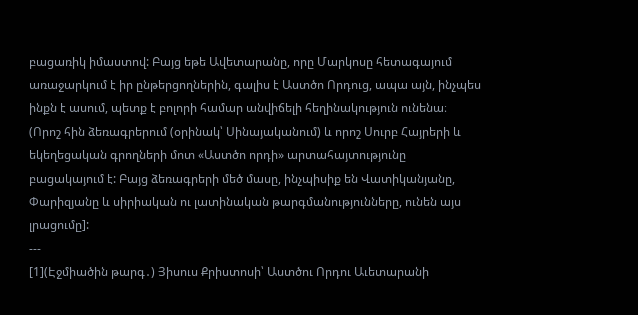բացառիկ իմաստով: Բայց եթե Ավետարանը, որը Մարկոսը հետագայում առաջարկում է իր ընթերցողներին, գալիս է Աստծո Որդուց, ապա այն, ինչպես ինքն է ասում, պետք է բոլորի համար անվիճելի հեղինակություն ունենա։ (Որոշ հին ձեռագրերում (օրինակ՝ Սինայականում) և որոշ Սուրբ Հայրերի և եկեղեցական գրողների մոտ «Աստծո որդի» արտահայտությունը բացակայում է: Բայց ձեռագրերի մեծ մասը, ինչպիսիք են Վատիկանյանը, Փարիզյանը և սիրիական ու լատինական թարգմանությունները, ունեն այս լրացումը]:
---
[1](Էջմիածին թարգ․) Յիսուս Քրիստոսի՝ Աստծու Որդու Աւետարանի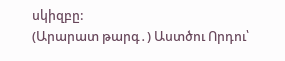սկիզբը:
(Արարատ թարգ․) Աստծու Որդու՝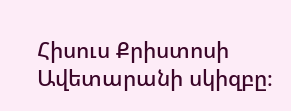Հիսուս Քրիստոսի Ավետարանի սկիզբը։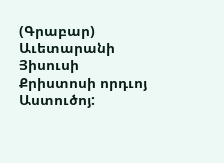(Գրաբար) Աւետարանի Յիսուսի Քրիստոսի որդւոյ Աստուծոյ: